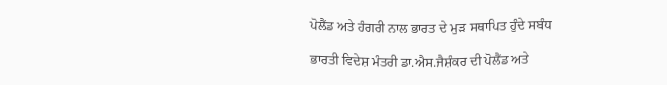ਪੋਲੈਂਡ ਅਤੇ ਹੰਗਰੀ ਨਾਲ ਭਾਰਤ ਦੇ ਮੁੜ ਸਥਾਪਿਤ ਹੁੰਦੇ ਸਬੰਧ

ਭਾਰਤੀ ਵਿਦੇਸ਼ ਮੰਤਰੀ ਡਾ.ਐਸ.ਜੈਸ਼ੰਕਰ ਦੀ ਪੋਲੈਂਡ ਅਤੇ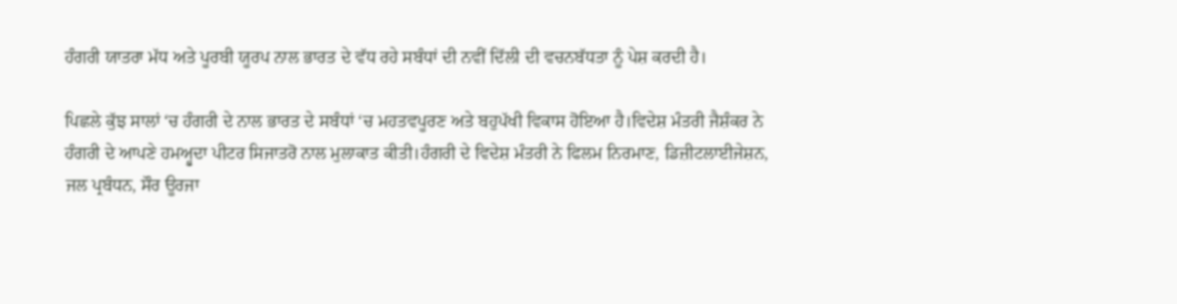ਹੰਗਰੀ ਯਾਤਰਾ ਮੱਧ ਅਤੇ ਪੂਰਬੀ ਯੂਰਪ ਨਾਲ ਭਾਰਤ ਦੇ ਵੱਧ ਰਹੇ ਸਬੰਧਾਂ ਦੀ ਨਵੀਂ ਦਿੱਲੀ ਦੀ ਵਚਨਬੱਧਤਾ ਨੂੰ ਪੇਸ਼ ਕਰਦੀ ਹੈ।

ਪਿਛਲੇ ਕੁੱਝ ਸਾਲਾਂ ‘ਚ ਹੰਗਰੀ ਦੇ ਨਾਲ ਭਾਰਤ ਦੇ ਸਬੰਧਾਂ ‘ਚ ਮਹਤਵਪੂਰਣ ਅਤੇ ਬਹੁਪੱਖੀ ਵਿਕਾਸ ਹੋਇਆ ਹੈ।ਵਿਦੇਸ਼ ਮੰਤਰੀ ਜੈਸ਼ੰਕਰ ਨੇ ਹੰਗਰੀ ਦੇ ਆਪਣੇ ਹਮਅ੍ਹੁਦਾ ਪੀਟਰ ਸਿਜਾਤਰੋ ਨਾਲ ਮੁਲਾਕਾਤ ਕੀਤੀ।ਹੰਗਰੀ ਦੇ ਵਿਦੇਸ਼ ਮੰਤਰੀ ਨੇ ਫਿਲਮ ਨਿਰਮਾਣ, ਡਿਜ਼ੀਟਲਾਈਜੇਸ਼ਨ, ਜਲ ਪ੍ਰਬੰਧਨ, ਸੌਰ ਊਰਜਾ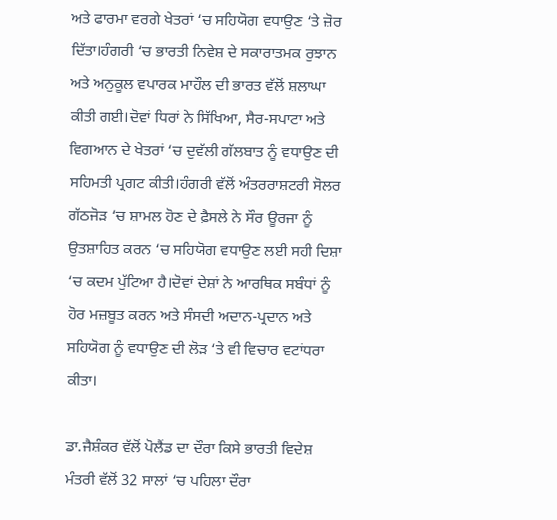ਅਤੇ ਫਾਰਮਾ ਵਰਗੇ ਖੇਤਰਾਂ ‘ਚ ਸਹਿਯੋਗ ਵਧਾਉਣ ‘ਤੇ ਜ਼ੋਰ ਦਿੱਤਾ।ਹੰਗਰੀ ‘ਚ ਭਾਰਤੀ ਨਿਵੇਸ਼ ਦੇ ਸਕਾਰਾਤਮਕ ਰੁਝਾਨ ਅਤੇ ਅਨੁਕੂਲ ਵਪਾਰਕ ਮਾਹੌਲ ਦੀ ਭਾਰਤ ਵੱਲੋਂ ਸ਼ਲਾਘਾ ਕੀਤੀ ਗਈ।ਦੋਵਾਂ ਧਿਰਾਂ ਨੇ ਸਿੱਖਿਆ, ਸੈਰ-ਸਪਾਟਾ ਅਤੇ ਵਿਗਆਨ ਦੇ ਖੇਤਰਾਂ ‘ਚ ਦੁਵੱਲੀ ਗੱਲਬਾਤ ਨੂੰ ਵਧਾਉਣ ਦੀ ਸਹਿਮਤੀ ਪ੍ਰਗਟ ਕੀਤੀ।ਹੰਗਰੀ ਵੱਲੋਂ ਅੰਤਰਰਾਸ਼ਟਰੀ ਸੋਲਰ ਗੱਠਜੋੜ ‘ਚ ਸ਼ਾਮਲ ਹੋਣ ਦੇ ਫ਼ੈਸਲੇ ਨੇ ਸੌਰ ਊਰਜਾ ਨੂੰ ਉਤਸ਼ਾਹਿਤ ਕਰਨ ‘ਚ ਸਹਿਯੋਗ ਵਧਾਉਣ ਲਈ ਸਹੀ ਦਿਸ਼ਾ ‘ਚ ਕਦਮ ਪੁੱਟਿਆ ਹੈ।ਦੋਵਾਂ ਦੇਸ਼ਾਂ ਨੇ ਆਰਥਿਕ ਸਬੰਧਾਂ ਨੂੰ ਹੋਰ ਮਜ਼ਬੂਤ ਕਰਨ ਅਤੇ ਸੰਸਦੀ ਅਦਾਨ-ਪ੍ਰਦਾਨ ਅਤੇ ਸਹਿਯੋਗ ਨੂੰ ਵਧਾਉਣ ਦੀ ਲੋੜ ‘ਤੇ ਵੀ ਵਿਚਾਰ ਵਟਾਂਧਰਾ ਕੀਤਾ।

ਡਾ.ਜੈਸ਼ੰਕਰ ਵੱਲੋਂ ਪੋਲੈਂਡ ਦਾ ਦੌਰਾ ਕਿਸੇ ਭਾਰਤੀ ਵਿਦੇਸ਼ ਮੰਤਰੀ ਵੱਲੋਂ 32 ਸਾਲਾਂ ‘ਚ ਪਹਿਲਾ ਦੌਰਾ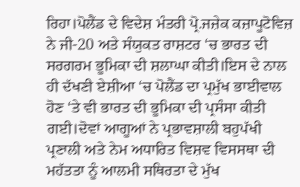ਰਿਹਾ।ਪੋਲੈਂਡ ਦੇ ਵਿਦੇਸ਼ ਮੰਤਰੀ ਪ੍ਰੋ.ਜਜ਼ੇਕ ਕਜ਼ਾਪੂਟੋਵਿਜ਼ ਨੇ ਜੀ-20 ਅਤੇ ਸੰਯੁਕਤ ਰਾਸ਼ਟਰ ‘ਚ ਭਾਰਤ ਦੀ ਸਰਗਰਮ ਭੂਮਿਕਾ ਦੀ ਸ਼ਲਾਘਾ ਕੀਤੀ।ਇਸ ਦੇ ਨਾਲ ਹੀ ਦੱਖਣੀ ਏਸ਼ੀਆ ‘ਚ ਪੋਲੈਂਡ ਦਾ ਪ੍ਰਮੁੱਖ ਭਾਈਵਾਲ ਹੋਣ ‘ਤੇ ਵੀ ਭਾਰਤ ਦੀ ਭੂਮਿਕਾ ਦੀ ਪ੍ਰਸੰਸਾ ਕੀਤੀ ਗਈ।ਦੋਵਾਂ ਆਗੂਆਂ ਨੇ ਪ੍ਰਭਾਵਸ਼ਾਲੀ ਬਹੁਪੱਖੀ ਪ੍ਰਣਾਲੀ ਅਤੇ ਨੇਮ ਅਧਾਰਿਤ ਵਿਸ਼ਵ ਵਿਸਸਥਾ ਦੀ ਮਹੱਤਤਾ ਨੂੰ ਆਲਮੀ ਸਥਿਰਤਾ ਦੇ ਮੁੱਖ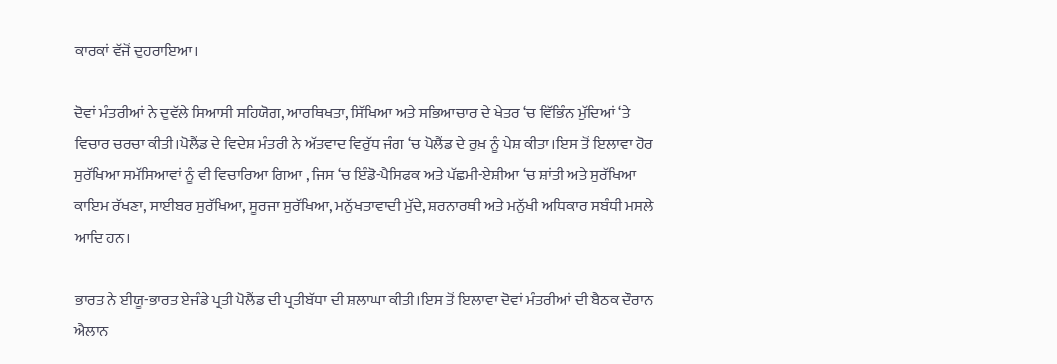ਕਾਰਕਾਂ ਵੱਜੋਂ ਦੁਹਰਾਇਆ।

ਦੋਵਾਂ ਮੰਤਰੀਆਂ ਨੇ ਦੁਵੱਲੇ ਸਿਆਸੀ ਸਹਿਯੋਗ, ਆਰਥਿਖਤਾ, ਸਿੱਖਿਆ ਅਤੇ ਸਭਿਆਚਾਰ ਦੇ ਖੇਤਰ ‘ਚ ਵਿੱਭਿੰਨ ਮੁੱਦਿਆਂ ‘ਤੇ ਵਿਚਾਰ ਚਰਚਾ ਕੀਤੀ।ਪੋਲੈਂਡ ਦੇ ਵਿਦੇਸ਼ ਮੰਤਰੀ ਨੇ ਅੱਤਵਾਦ ਵਿਰੁੱਧ ਜੰਗ ‘ਚ ਪੋਲੈਂਡ ਦੇ ਰੁਖ਼ ਨੂੰ ਪੇਸ਼ ਕੀਤਾ।ਇਸ ਤੋਂ ਇਲਾਵਾ ਹੋਰ ਸੁਰੱਖਿਆ ਸਮੱਸਿਆਵਾਂ ਨੂੰ ਵੀ ਵਿਚਾਰਿਆ ਗਿਆ , ਜਿਸ ‘ਚ ਇੰਡੋ-ਪੈਸਿਫਕ ਅਤੇ ਪੱਛਮੀ-ਏਸ਼ੀਆ ‘ਚ ਸ਼ਾਂਤੀ ਅਤੇ ਸੁਰੱਖਿਆ ਕਾਇਮ ਰੱਖਣਾ, ਸਾਈਬਰ ਸੁਰੱਖਿਆ, ਸੂਰਜਾ ਸੁਰੱਖਿਆ, ਮਨੁੱਖਤਾਵਾਦੀ ਮੁੱਦੇ, ਸ਼ਰਨਾਰਥੀ ਅਤੇ ਮਨੁੱਖੀ ਅਧਿਕਾਰ ਸਬੰਧੀ ਮਸਲੇ ਆਦਿ ਹਨ।

ਭਾਰਤ ਨੇ ਈਯੂ-ਭਾਰਤ ਏਜੰਡੇ ਪ੍ਰਤੀ ਪੋਲੈਂਡ ਦੀ ਪ੍ਰਤੀਬੱਧਾ ਦੀ ਸ਼ਲਾਘਾ ਕੀਤੀ।ਇਸ ਤੋਂ ਇਲਾਵਾ ਦੋਵਾਂ ਮੰਤਰੀਆਂ ਦੀ ਬੈਠਕ ਦੌਰਾਨ ਐਲਾਨ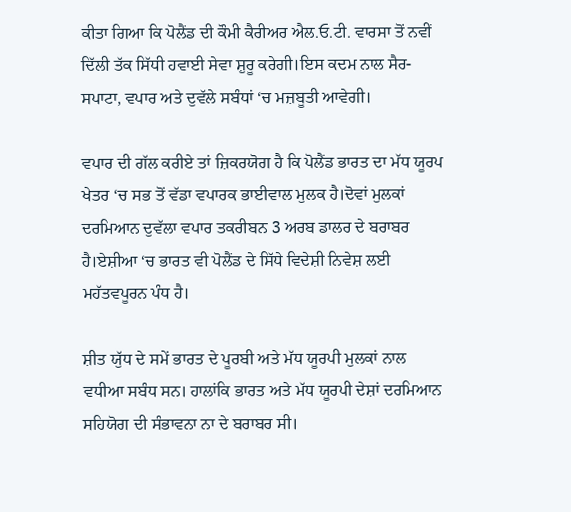ਕੀਤਾ ਗਿਆ ਕਿ ਪੋਲੈਂਡ ਦੀ ਕੌਮੀ ਕੈਰੀਅਰ ਐਲ.ਓ.ਟੀ. ਵਾਰਸਾ ਤੋਂ ਨਵੀਂ ਦਿੱਲੀ ਤੱਕ ਸਿੱਧੀ ਹਵਾਈ ਸੇਵਾ ਸ਼ੁਰੂ ਕਰੇਗੀ।ਇਸ ਕਦਮ ਨਾਲ ਸੈਰ-ਸਪਾਟਾ, ਵਪਾਰ ਅਤੇ ਦੁਵੱਲੇ ਸਬੰਧਾਂ ‘ਚ ਮਜ਼ਬੂਤੀ ਆਵੇਗੀ।

ਵਪਾਰ ਦੀ ਗੱਲ ਕਰੀਏ ਤਾਂ ਜ਼ਿਕਰਯੋਗ ਹੈ ਕਿ ਪੋਲੈਂਡ ਭਾਰਤ ਦਾ ਮੱਧ ਯੂਰਪ ਖੇਤਰ ‘ਚ ਸਭ ਤੋਂ ਵੱਡਾ ਵਪਾਰਕ ਭਾਈਵਾਲ ਮੁਲਕ ਹੈ।ਦੋਵਾਂ ਮੁਲਕਾਂ ਦਰਮਿਆਨ ਦੁਵੱਲਾ ਵਪਾਰ ਤਕਰੀਬਨ 3 ਅਰਬ ਡਾਲਰ ਦੇ ਬਰਾਬਰ ਹੈ।ਏਸ਼ੀਆ ‘ਚ ਭਾਰਤ ਵੀ ਪੋਲੈਂਡ ਦੇ ਸਿੱਧੇ ਵਿਦੇਸ਼ੀ ਨਿਵੇਸ਼ ਲਈ ਮਹੱਤਵਪੂਰਨ ਪੰਧ ਹੈ।

ਸ਼ੀਤ ਯੁੱਧ ਦੇ ਸਮੇਂ ਭਾਰਤ ਦੇ ਪੂਰਬੀ ਅਤੇ ਮੱਧ ਯੂਰਪੀ ਮੁਲਕਾਂ ਨਾਲ ਵਧੀਆ ਸਬੰਧ ਸਨ। ਹਾਲਾਂਕਿ ਭਾਰਤ ਅਤੇ ਮੱਧ ਯੂਰਪੀ ਦੇਸ਼ਾਂ ਦਰਮਿਆਨ ਸਹਿਯੋਗ ਦੀ ਸੰਭਾਵਨਾ ਨਾ ਦੇ ਬਰਾਬਰ ਸੀ।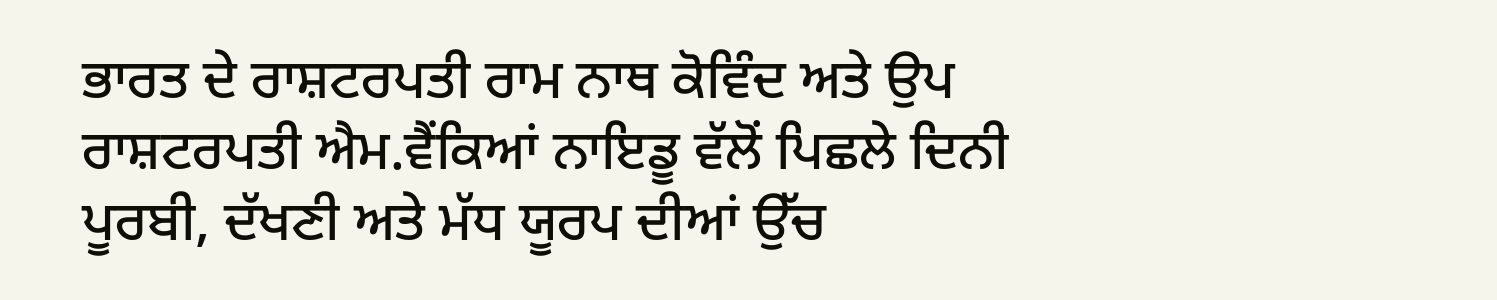ਭਾਰਤ ਦੇ ਰਾਸ਼ਟਰਪਤੀ ਰਾਮ ਨਾਥ ਕੋਵਿੰਦ ਅਤੇ ਉਪ ਰਾਸ਼ਟਰਪਤੀ ਐਮ.ਵੈਂਕਿਆਂ ਨਾਇਡੂ ਵੱਲੋਂ ਪਿਛਲੇ ਦਿਨੀ ਪੂਰਬੀ, ਦੱਖਣੀ ਅਤੇ ਮੱਧ ਯੂਰਪ ਦੀਆਂ ਉੱਚ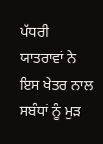ਪੱਧਰੀ ਯਾਤਰਾਵਾਂ ਨੇ ਇਸ ਖੇਤਰ ਨਾਲ ਸਬੰਧਾਂ ਨੂੰ ਮੁੜ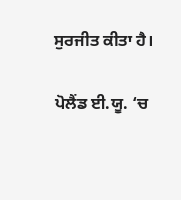ਸੁਰਜੀਤ ਕੀਤਾ ਹੈ।

ਪੋਲੈਂਡ ਈ.ਯੂ. ‘ਚ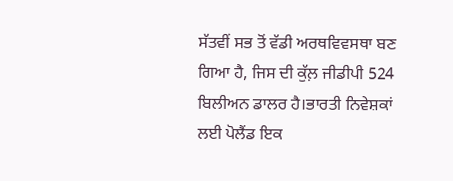ਸੱਤਵੀਂ ਸਭ ਤੋਂ ਵੱਡੀ ਅਰਥਵਿਵਸਥਾ ਬਣ ਗਿਆ ਹੈ, ਜਿਸ ਦੀ ਕੁੱਲ਼ ਜੀਡੀਪੀ 524 ਬਿਲੀਅਨ ਡਾਲਰ ਹੈ।ਭਾਰਤੀ ਨਿਵੇਸ਼ਕਾਂ ਲਈ ਪੋਲੈਂਡ ਇਕ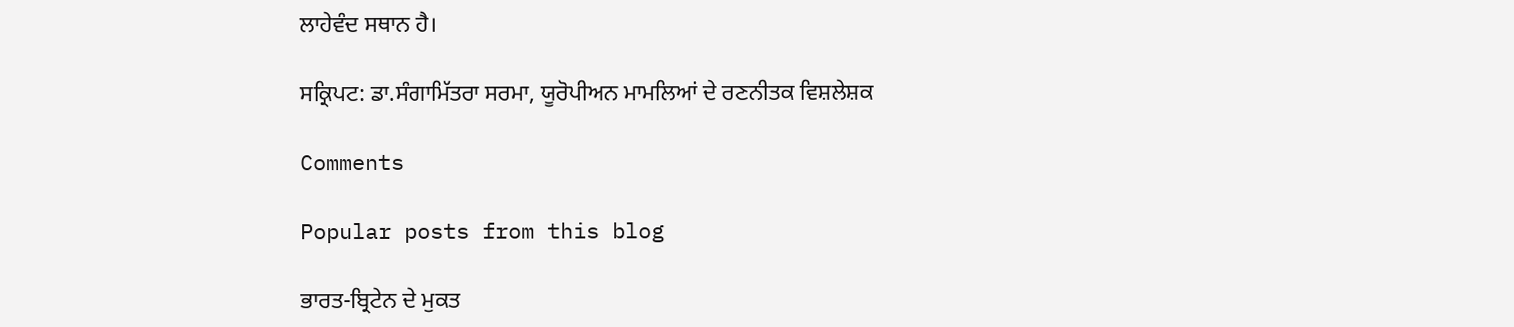ਲਾਹੇਵੰਦ ਸਥਾਨ ਹੈ।

ਸਕ੍ਰਿਪਟ: ਡਾ.ਸੰਗਾਮਿੱਤਰਾ ਸਰਮਾ, ਯੂਰੋਪੀਅਨ ਮਾਮਲਿਆਂ ਦੇ ਰਣਨੀਤਕ ਵਿਸ਼ਲੇਸ਼ਕ

Comments

Popular posts from this blog

ਭਾਰਤ-ਬ੍ਰਿਟੇਨ ਦੇ ਮੁਕਤ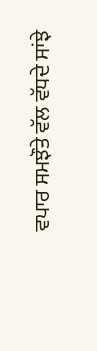ਵਪਾਰ ਸਮਝੌਤੇ ਵੱਲ ਵੱਧਦੇ ਸਾਂਝੇ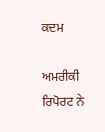ਕਦਮ

ਅਮਰੀਕੀ ਰਿਪੋਰਟ ਨੇ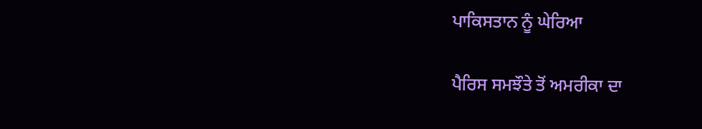ਪਾਕਿਸਤਾਨ ਨੂੰ ਘੇਰਿਆ

ਪੈਰਿਸ ਸਮਝੌਤੇ ਤੋਂ ਅਮਰੀਕਾ ਦਾ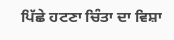ਪਿੱਛੇ ਹਟਣਾ ਚਿੰਤਾ ਦਾ ਵਿਸ਼ਾ